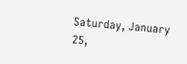Saturday, January 25,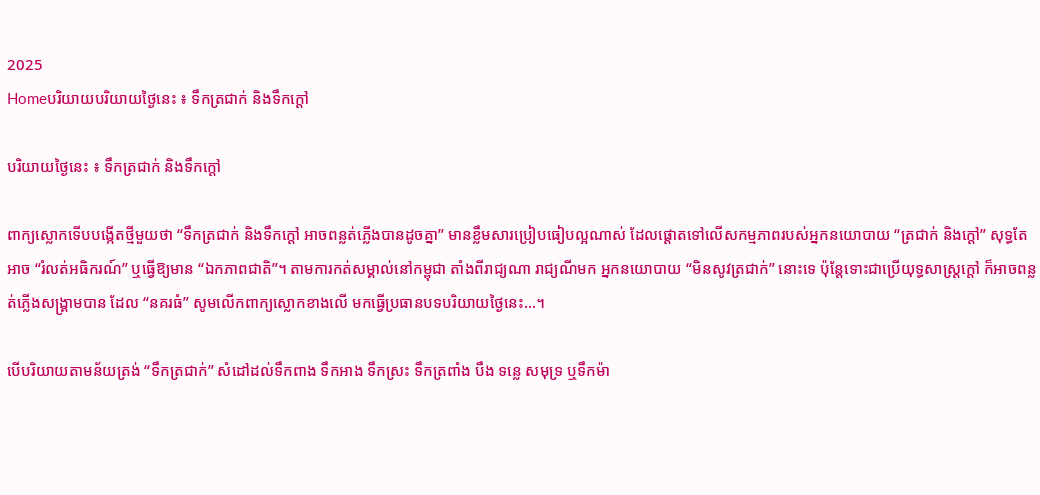2025
Homeបរិយាយបរិយាយថ្ងៃនេះ ៖ ទឹកត្រជាក់ និងទឹកក្តៅ

បរិយាយថ្ងៃនេះ ៖ ទឹកត្រជាក់ និងទឹកក្តៅ

ពាក្យស្លោកទើបបង្កើតថ្មីមួយថា “ទឹកត្រជាក់ និងទឹកក្តៅ អាចពន្លត់ភ្លើងបានដូចគ្នា” មានខ្លឹមសារប្រៀបធៀបល្អណាស់ ដែលផ្តោតទៅលើសកម្មភាពរបស់អ្នកនយោបាយ “ត្រជាក់ និងក្តៅ” សុទ្ធតែអាច “រំលត់អធិករណ៍” ឬធ្វើឱ្យមាន “ឯកភាពជាតិ”។ តាមការកត់សម្គាល់នៅកម្ពុជា តាំងពីរាជ្យណា រាជ្យណីមក អ្នកនយោបាយ “មិនសូវត្រជាក់” នោះទេ ប៉ុន្តែទោះជាប្រើយុទ្ធសាស្ត្រក្តៅ ក៏អាចពន្លត់ភ្លើងសង្គ្រាមបាន ដែល “នគរធំ” សូមលើកពាក្យស្លោកខាងលើ មកធ្វើប្រធានបទបរិយាយថ្ងៃនេះ…។

បើបរិយាយតាមន័យត្រង់ “ទឹកត្រជាក់” សំដៅដល់ទឹកពាង ទឹកអាង ទឹកស្រះ ទឹកត្រពាំង បឹង ទន្លេ សមុទ្រ ឬទឹកម៉ា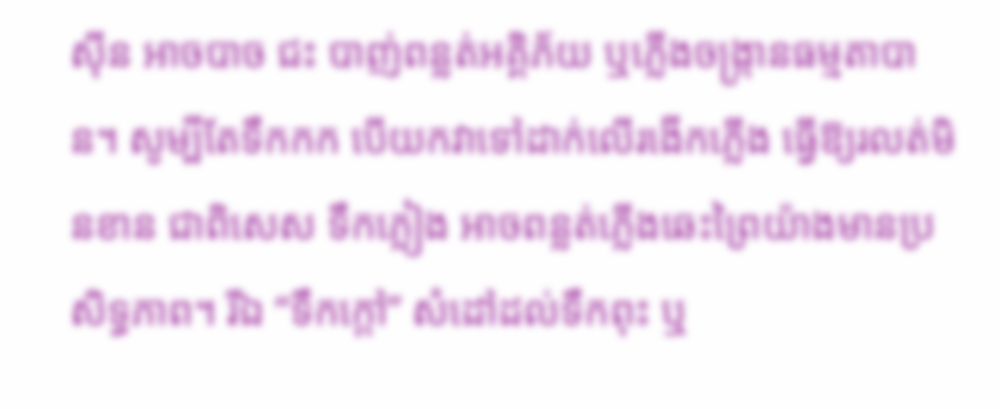ស៊ីន អាចបាច ជះ បាញ់ពន្លត់អគ្គិភ័យ ឬភ្លើងចង្ក្រានធម្មតាបាន។ សូម្បីតែទឹកកក បើយកវាទៅដាក់លើរងើកភ្លើង ធ្វើឱ្យរលត់មិនខាន ជាពិសេស ទឹកភ្លៀង អាចពន្លត់ភ្លើងឆេះព្រៃយ៉ាងមានប្រសិទ្ធភាព។ រីឯ “ទឹកក្តៅ” សំដៅដល់ទឹកពុះ ឬ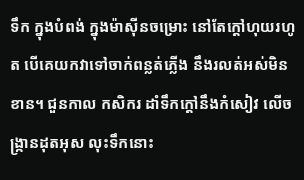ទឹក ក្នុងបំពង់ ក្នុងម៉ាស៊ីនចម្រោះ នៅតែក្តៅហុយរហូត បើគេយកវាទៅចាក់ពន្លត់ភ្លើង នឹងរលត់អស់មិនខាន។ ជួនកាល កសិករ ដាំទឹកក្តៅនឹងកំសៀវ លើចង្ក្រានដុតអុស លុះទឹកនោះ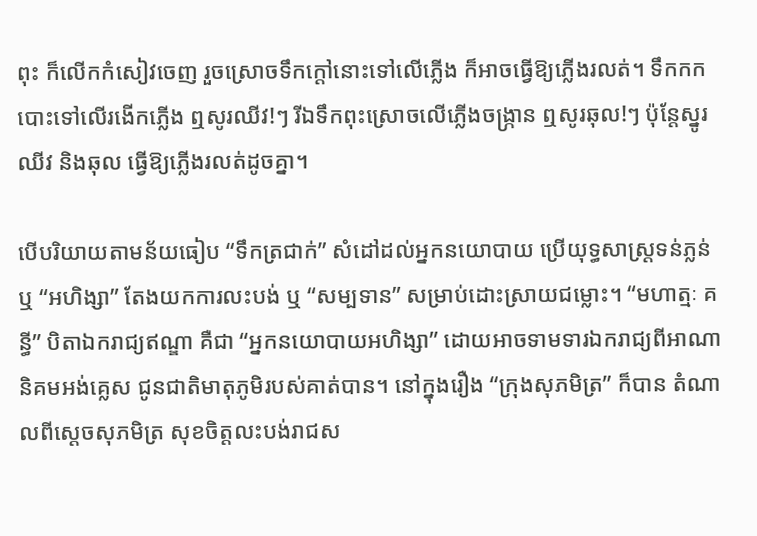ពុះ ក៏លើកកំសៀវចេញ រួចស្រោចទឹកក្តៅនោះទៅលើភ្លើង ក៏អាចធ្វើឱ្យភ្លើងរលត់។ ទឹកកកបោះទៅលើរងើកភ្លើង ឮសូរឈីវ!ៗ រីឯទឹកពុះស្រោចលើភ្លើងចង្ក្រាន ឮសូរឆុល!ៗ ប៉ុន្តែស្នូរឈីវ និងឆុល ធ្វើឱ្យភ្លើងរលត់ដូចគ្នា។

បើបរិយាយតាមន័យធៀប “ទឹកត្រជាក់” សំដៅដល់អ្នកនយោបាយ ប្រើយុទ្ធសាស្ត្រទន់ភ្លន់ ឬ “អហិង្សា” តែងយកការលះបង់ ឬ “សម្បទាន” សម្រាប់ដោះស្រាយជម្លោះ។ “មហាត្មៈ គន្ធី” បិតាឯករាជ្យឥណ្ឌា គឺជា “អ្នកនយោបាយអហិង្សា” ដោយអាចទាមទារឯករាជ្យពីអាណានិគមអង់គ្លេស ជូនជាតិមាតុភូមិរបស់គាត់បាន។ នៅក្នុងរឿង “ក្រុងសុភមិត្រ” ក៏បាន តំណាលពីស្តេចសុភមិត្រ សុខចិត្តលះបង់រាជស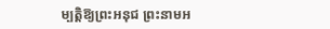ម្បត្តិឱ្យព្រះអនុជ ព្រះនាមអ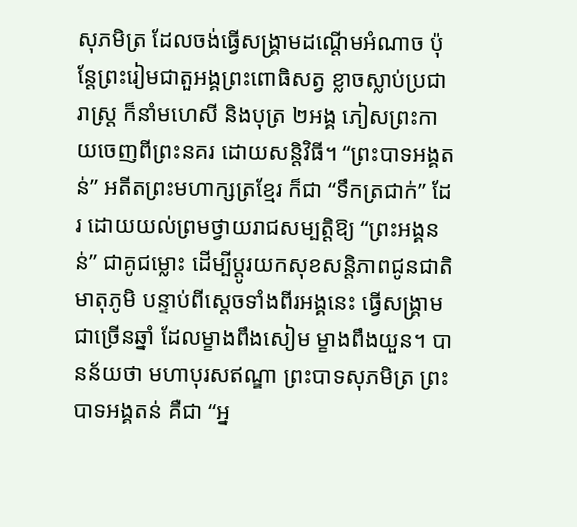សុភមិត្រ ដែលចង់ធ្វើសង្គ្រាមដណ្តើមអំណាច ប៉ុន្តែព្រះរៀមជាតួអង្គព្រះពោធិសត្វ ខ្លាចស្លាប់ប្រជារាស្ត្រ ក៏នាំមហេសី និងបុត្រ ២អង្គ ភៀសព្រះកាយចេញពីព្រះនគរ ដោយសន្តិវិធី។ “ព្រះបាទអង្គតន់” អតីតព្រះមហាក្សត្រខ្មែរ ក៏ជា “ទឹកត្រជាក់” ដែរ ដោយយល់ព្រមថ្វាយរាជសម្បត្តិឱ្យ “ព្រះអង្គនន់” ជាគូជម្លោះ ដើម្បីប្តូរយកសុខសន្តិភាពជូនជាតិមាតុភូមិ បន្ទាប់ពីស្តេចទាំងពីរអង្គនេះ ធ្វើសង្គ្រាមជាច្រើនឆ្នាំ ដែលម្ខាងពឹងសៀម ម្ខាងពឹងយួន។ បានន័យថា មហាបុរសឥណ្ឌា ព្រះបាទសុភមិត្រ ព្រះបាទអង្គតន់ គឺជា “អ្ន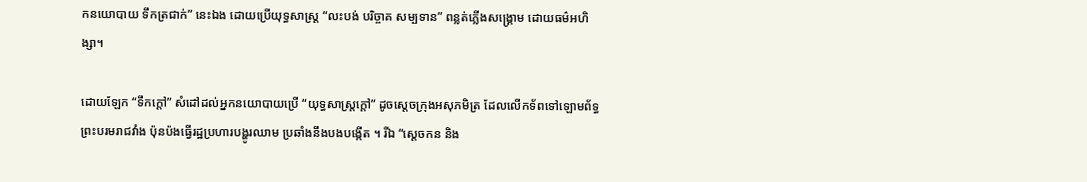កនយោបាយ ទឹកត្រជាក់” នេះឯង ដោយប្រើយុទ្ធសាស្ត្រ “លះបង់ បរិច្ចាគ សម្បទាន” ពន្លត់ភ្លើងសង្គ្រោម ដោយធម៌អហិង្សា។

ដោយឡែក “ទឹកក្តៅ” សំដៅដល់អ្នកនយោបាយប្រើ “យុទ្ធសាស្ត្រក្តៅ” ដូចស្តេចក្រុងអសុភមិត្រ ដែលលើកទ័ពទៅឡោមព័ទ្ធព្រះបរមរាជវាំង ប៉ុនប៉ងធ្វើរដ្ឋប្រហារបង្ហូរឈាម ប្រឆាំងនឹងបងបង្កើត ។ រីឯ “ស្តេចកន និង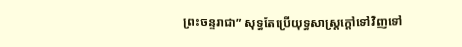ព្រះចន្ទរាជា” សុទ្ធតែប្រើយុទ្ធសាស្ត្រក្តៅទៅវិញទៅ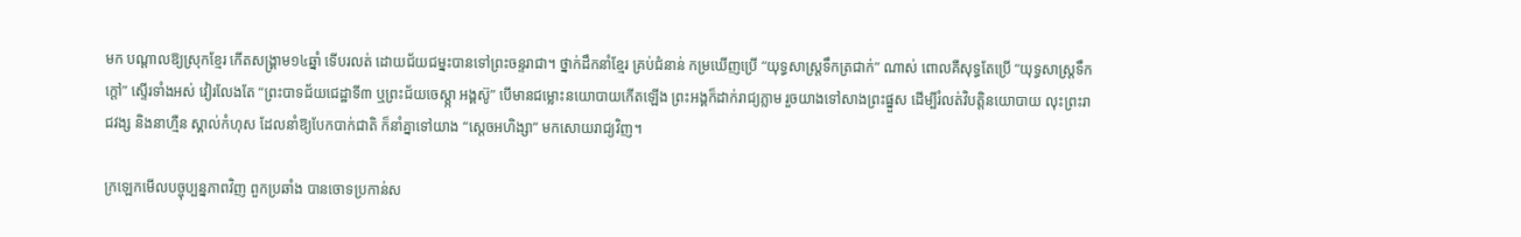មក បណ្តាលឱ្យស្រុកខ្មែរ កើតសង្គ្រាម១៤ឆ្នាំ ទើបរលត់ ដោយជ័យជម្នះបានទៅព្រះចន្ទរាជា។ ថ្នាក់ដឹកនាំខ្មែរ គ្រប់ជំនាន់ កម្រឃើញប្រើ “យុទ្ធសាស្ត្រទឹកត្រជាក់” ណាស់ ពោលគឺសុទ្ធតែប្រើ “យុទ្ធសាស្ត្រទឹកក្តៅ” ស្ទើរទាំងអស់ វៀរលែងតែ “ព្រះបាទជ័យជេដ្ឋាទី៣ ឬព្រះជ័យចេស្ត្កា អង្គស៊ូ” បើមានជម្លោះនយោបាយកើតឡើង ព្រះអង្គក៏ដាក់រាជ្យភ្លាម រួចយាងទៅសាងព្រះផ្នួស ដើម្បីរំលត់វិបត្តិនយោបាយ លុះព្រះរាជវង្ស និងនាហ្មឺន ស្គាល់កំហុស ដែលនាំឱ្យបែកបាក់ជាតិ ក៏នាំគ្នាទៅយាង “ស្តេចអហិង្សា” មកសោយរាជ្យវិញ។

ក្រឡេកមើលបច្ចុប្បន្នភាពវិញ ពួកប្រឆាំង បានចោទប្រកាន់ស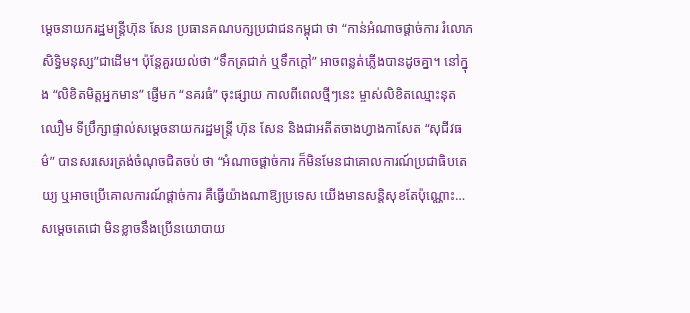ម្តេចនាយករដ្ឋមន្ត្រីហ៊ុន សែន ប្រធានគណបក្សប្រជាជនកម្ពុជា ថា “កាន់អំណាចផ្តាច់ការ រំលោភសិទ្ធិមនុស្ស”ជាដើម។ ប៉ុន្តែគួរយល់ថា “ទឹកត្រជាក់ ឬទឹកក្តៅ” អាចពន្លត់ភ្លើងបានដូចគ្នា។ នៅក្នុង “លិខិតមិត្តអ្នកមាន” ផ្ញើមក “នគរធំ” ចុះផ្សាយ កាលពីពេលថ្មីៗនេះ ម្ចាស់លិខិតឈ្មោះនុត ឈឿម ទីប្រឹក្សាផ្ទាល់សម្តេចនាយករដ្ឋមន្ត្រី ហ៊ុន សែន និងជាអតីតចាងហ្វាងកាសែត “សុជីវធម៌” បានសរសេរត្រង់ចំណុចជិតចប់ ថា “អំណាចផ្តាច់ការ ក៏មិនមែនជាគោលការណ៍ប្រជាធិបតេយ្យ ឬអាចប្រើគោលការណ៍ផ្តាច់ការ គឺធ្វើយ៉ាងណាឱ្យប្រទេស យើងមានសន្តិសុខតែប៉ុណ្ណោះ…សម្តេចតេជោ មិនខ្លាចនឹងប្រើនយោបាយ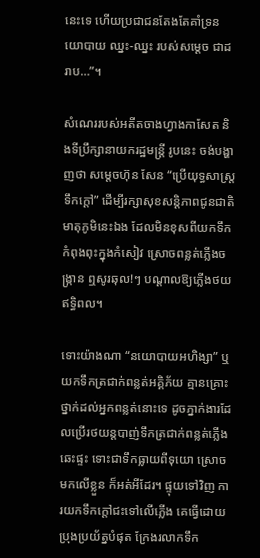នេះទេ ហើយប្រជាជនតែងតែគាំទ្រនយោបាយ ឈ្នះ-ឈ្នះ របស់សម្តេច ជាដរាប…”។

សំណេររបស់អតីតចាងហ្វាងកាសែត និងទីប្រឹក្សានាយករដ្ឋមន្ត្រី រូបនេះ ចង់បង្ហាញថា សម្តេចហ៊ុន សែន “ប្រើយុទ្ធសាស្ត្រទឹកក្តៅ” ដើម្បីរក្សាសុខសន្តិភាពជូនជាតិមាតុភូមិនេះឯង ដែលមិនខុសពីយកទឹកកំពុងពុះក្នុងកំសៀវ ស្រោចពន្លត់ភ្លើងចង្ក្រាន ឮសូរឆុល!ៗ បណ្តាលឱ្យភ្លើងថយឥទ្ធិពល។

ទោះយ៉ាងណា “នយោបាយអហិង្សា” ឬយកទឹកត្រជាក់ពន្លត់អគ្គិភ័យ គ្មានគ្រោះថ្នាក់ដល់អ្នកពន្លត់នោះទេ ដូចភ្នាក់ងារដែលប្រើរថយន្តបាញ់ទឹកត្រជាក់ពន្លត់ភ្លើងឆេះផ្ទះ ទោះជាទឹកធ្លាយពីទុយោ ស្រោចមកលើខ្លួន ក៏អត់អីដែរ។ ផ្ទុយទៅវិញ ការយកទឹកក្តៅជះទៅលើភ្លើង គេធ្វើដោយប្រុងប្រយ័ត្នបំផុត ក្រែងរលាកទឹក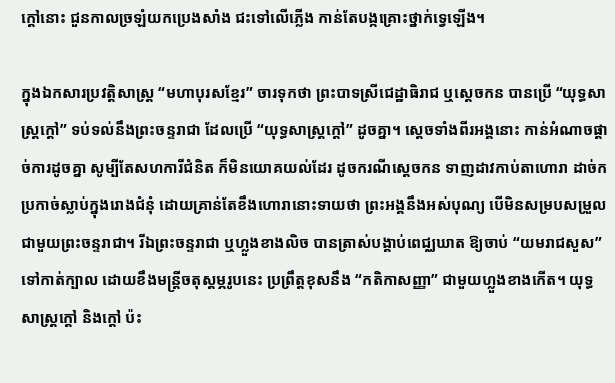ក្តៅនោះ ជួនកាលច្រឡំយកប្រេងសាំង ជះទៅលើភ្លើង កាន់តែបង្កគ្រោះថ្នាក់ទ្វេឡើង។

ក្នុងឯកសារប្រវត្តិសាស្ត្រ “មហាបុរសខ្មែរ” ចារទុកថា ព្រះបាទស្រីជេដ្ឋាធិរាជ ឬស្តេចកន បានប្រើ “យុទ្ធសាស្ត្រក្តៅ” ទប់ទល់នឹងព្រះចន្ទរាជា ដែលប្រើ “យុទ្ធសាស្ត្រក្តៅ” ដូចគ្នា។ ស្តេចទាំងពីរអង្គនោះ កាន់អំណាចផ្តាច់ការដូចគ្នា សូម្បីតែសហការីជំនិត ក៏មិនយោគយល់ដែរ ដូចករណីស្តេចកន ទាញដាវកាប់តាហោរា ដាច់ក ប្រកាច់ស្លាប់ក្នុងរោងជំនុំ ដោយគ្រាន់តែខឹងហោរានោះទាយថា ព្រះអង្គនឹងអស់បុណ្យ បើមិនសម្របសម្រួលជាមួយព្រះចន្ទរាជា។ រីឯព្រះចន្ទរាជា ឬហ្លួងខាងលិច បានត្រាស់បង្គាប់ពេជ្ឈឃាត ឱ្យចាប់ “យមរាជសួស” ទៅកាត់ក្បាល ដោយខឹងមន្ត្រីចតុស្តម្ភរូបនេះ ប្រព្រឹត្តខុសនឹង “កតិកាសញ្ញា” ជាមួយហ្លួងខាងកើត។ យុទ្ធសាស្ត្រក្តៅ និងក្តៅ ប៉ះ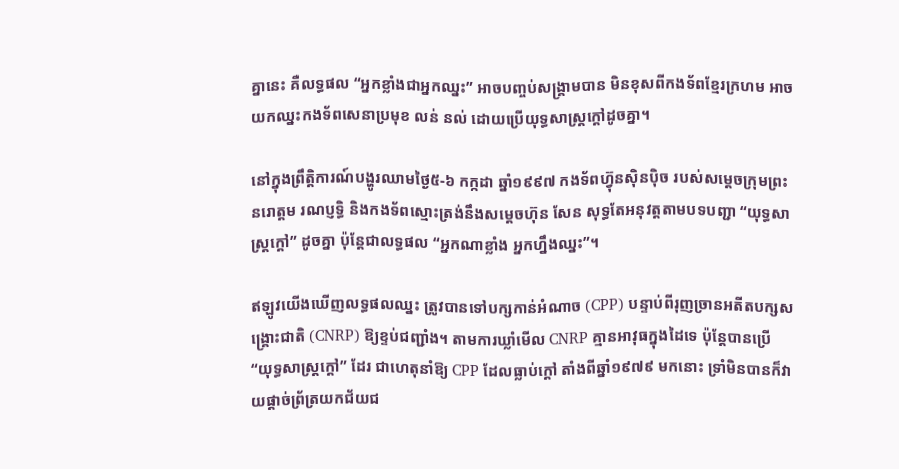គ្នានេះ គឺលទ្ធផល “អ្នកខ្លាំងជាអ្នកឈ្នះ” អាចបញ្ចប់សង្គ្រាមបាន មិនខុសពីកងទ័ពខ្មែរក្រហម អាចយកឈ្នះកងទ័ពសេនាប្រមុខ លន់ នល់ ដោយប្រើយុទ្ធសាស្ត្រក្តៅដូចគ្នា។

នៅក្នុងព្រឹត្តិការណ៍បង្ហូរឈាមថ្ងៃ៥-៦ កក្កដា ឆ្នាំ១៩៩៧ កងទ័ពហ៊្វុនស៊ិនប៉ិច របស់សម្តេចក្រុមព្រះនរោត្តម រណប្ញទ្ធិ និងកងទ័ពស្មោះត្រង់នឹងសម្តេចហ៊ុន សែន សុទ្ធតែអនុវត្តតាមបទបញ្ជា “យុទ្ធសាស្ត្រក្តៅ” ដូចគ្នា ប៉ុន្តែជាលទ្ធផល “អ្នកណាខ្លាំង អ្នកហ្នឹងឈ្នះ”។

ឥឡូវយើងឃើញលទ្ធផលឈ្នះ ត្រូវបានទៅបក្សកាន់អំណាច (CPP) បន្ទាប់ពីរុញច្រានអតីតបក្សសង្គ្រោះជាតិ (CNRP) ឱ្យខ្ទប់ជញ្ជាំង។ តាមការឃ្លាំមើល CNRP គ្មានអាវុធក្នុងដៃទេ ប៉ុន្តែបានប្រើ “យុទ្ធសាស្ត្រក្តៅ” ដែរ ជាហេតុនាំឱ្យ CPP ដែលធ្លាប់ក្តៅ តាំងពីឆ្នាំ១៩៧៩ មកនោះ ទ្រាំមិនបានក៏វាយផ្តាច់ព្រ័ត្រយកជ័យជ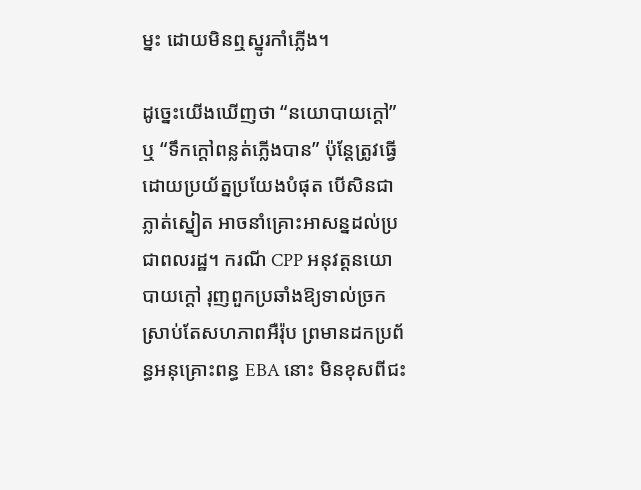ម្នះ ដោយមិនឮស្នូរកាំភ្លើង។

ដូច្នេះយើងឃើញថា “នយោបាយក្តៅ” ឬ “ទឹកក្តៅពន្លត់ភ្លើងបាន” ប៉ុន្តែត្រូវធ្វើដោយប្រយ័ត្នប្រយែងបំផុត បើសិនជាភ្លាត់ស្នៀត អាចនាំគ្រោះអាសន្នដល់ប្រជាពលរដ្ឋ។ ករណី CPP អនុវត្តនយោបាយក្តៅ រុញពួកប្រឆាំងឱ្យទាល់ច្រក ស្រាប់តែសហភាពអឺរ៉ុប ព្រមានដកប្រព័ន្ធអនុគ្រោះពន្ធ EBA នោះ មិនខុសពីជះ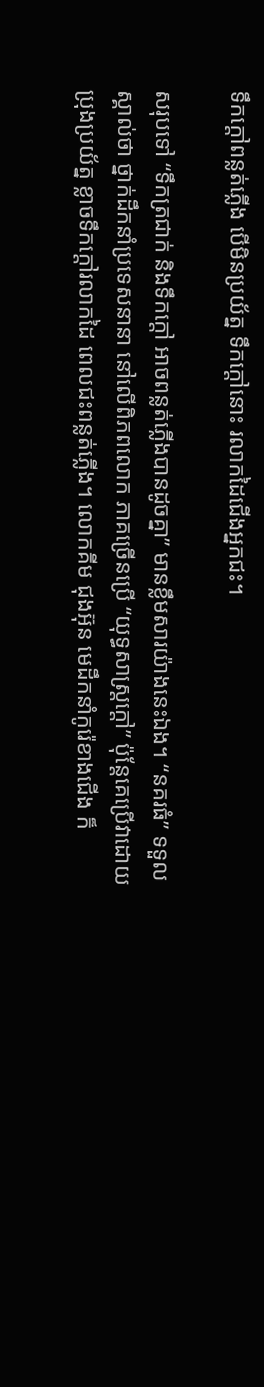ទឹកក្តៅពន្លត់ភ្លើង បើមិនប្រយ័ត្ន ទឹកក្តៅនោះ រលាកដៃជើងអ្នកជះ។

សរុបទៅ “ទឹកត្រជាក់ និងទឹកក្តៅ អាចពន្លត់ភ្លើងបានដូចគ្នា” មានខ្លឹមសារយ៉ាងនេះឯង។ “នគរធំ” ទទួលស្គាល់ថា ថ្នាក់ដឹកនាំប្រទេសនានា នៅលើពិភពលោក ភាគច្រើនប្រើ “យុទ្ធសាស្ត្រក្តៅ” ប៉ុន្តែគេប្រើវាដោយប្រុងប្រយ័ត្ន ខ្លាចទឹកក្តៅរលាកដៃ ពេលជះពន្លត់ភ្លើង។ លោកគីម ជុងអ៊ុន មេដឹកនាំកូរ៉េខាងជើង ក៏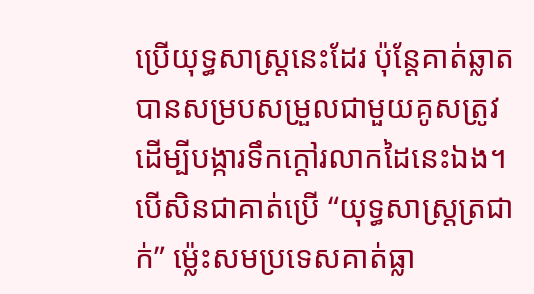ប្រើយុទ្ធសាស្ត្រនេះដែរ ប៉ុន្តែគាត់ឆ្លាត បានសម្របសម្រួលជាមួយគូសត្រូវ ដើម្បីបង្ការទឹកក្តៅរលាកដៃនេះឯង។ បើសិនជាគាត់ប្រើ “យុទ្ធសាស្ត្រត្រជាក់” ម៉្លេះសមប្រទេសគាត់ធ្លា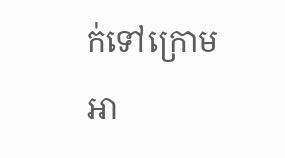ក់ទៅក្រោមអា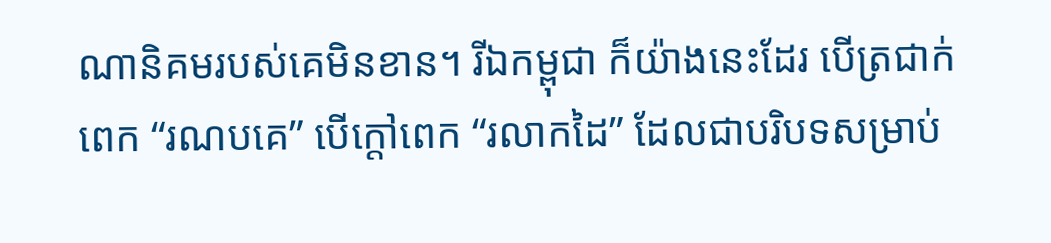ណានិគមរបស់គេមិនខាន។ រីឯកម្ពុជា ក៏យ៉ាងនេះដែរ បើត្រជាក់ពេក “រណបគេ” បើក្តៅពេក “រលាកដៃ” ដែលជាបរិបទសម្រាប់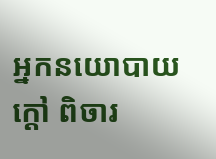អ្នកនយោបាយក្តៅ ពិចារ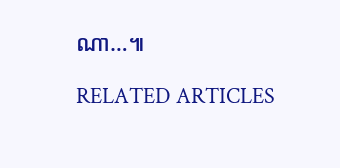ណា…៕

RELATED ARTICLES